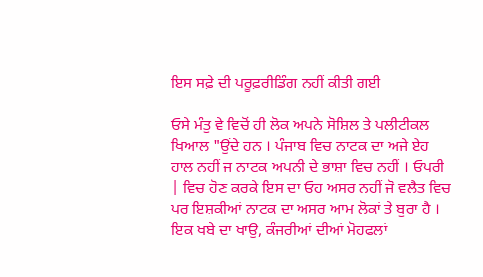ਇਸ ਸਫ਼ੇ ਦੀ ਪਰੂਫ਼ਰੀਡਿੰਗ ਨਹੀਂ ਕੀਤੀ ਗਈ

ਓਸੇ ਮੰਤੁ ਵੇ ਵਿਚੋਂ ਹੀ ਲੋਕ ਅਪਨੇ ਸੋਸ਼ਿਲ ਤੇ ਪਲੀਟੀਕਲ ਖਿਆਲ "ਉਂਦੇ ਹਨ । ਪੰਜਾਬ ਵਿਚ ਨਾਟਕ ਦਾ ਅਜੇ ਏਹ ਹਾਲ ਨਹੀਂ ਜ ਨਾਟਕ ਅਪਨੀ ਦੇ ਭਾਸ਼ਾ ਵਿਚ ਨਹੀਂ । ਓਪਰੀ | ਵਿਚ ਹੋਣ ਕਰਕੇ ਇਸ ਦਾ ਓਹ ਅਸਰ ਨਹੀਂ ਜੋ ਵਲੈਤ ਵਿਚ ਪਰ ਇਸ਼ਕੀਆਂ ਨਾਟਕ ਦਾ ਅਸਰ ਆਮ ਲੋਕਾਂ ਤੇ ਬੁਰਾ ਹੈ । ਇਕ ਖਬੇ ਦਾ ਖਾਉ, ਕੰਜਰੀਆਂ ਦੀਆਂ ਮੋਹਫਲਾਂ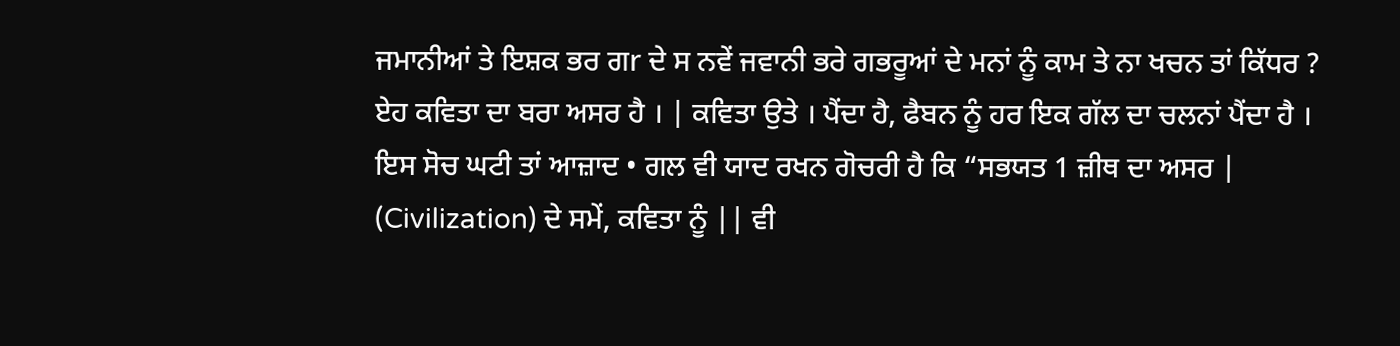ਜਮਾਨੀਆਂ ਤੇ ਇਸ਼ਕ ਭਰ ਗr ਦੇ ਸ ਨਵੇਂ ਜਵਾਨੀ ਭਰੇ ਗਭਰੂਆਂ ਦੇ ਮਨਾਂ ਨੂੰ ਕਾਮ ਤੇ ਨਾ ਖਚਨ ਤਾਂ ਕਿੱਧਰ ? ਏਹ ਕਵਿਤਾ ਦਾ ਬਰਾ ਅਸਰ ਹੈ । | ਕਵਿਤਾ ਉਤੇ । ਪੈਂਦਾ ਹੈ, ਫੈਬਨ ਨੂੰ ਹਰ ਇਕ ਗੱਲ ਦਾ ਚਲਨਾਂ ਪੈਂਦਾ ਹੈ । ਇਸ ਸੋਚ ਘਟੀ ਤਾਂ ਆਜ਼ਾਦ • ਗਲ ਵੀ ਯਾਦ ਰਖਨ ਗੋਚਰੀ ਹੈ ਕਿ “ਸਭਯਤ 1 ਜ਼ੀਥ ਦਾ ਅਸਰ | (Civilization) ਦੇ ਸਮੇਂ, ਕਵਿਤਾ ਨੂੰ || ਵੀ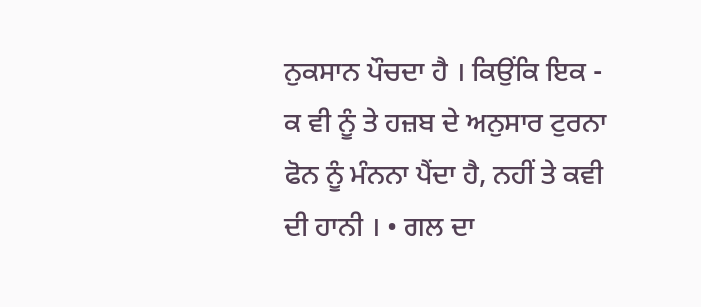ਨੁਕਸਾਨ ਪੌਚਦਾ ਹੈ । ਕਿਉਂਕਿ ਇਕ - ਕ ਵੀ ਨੂੰ ਤੇ ਹਜ਼ਬ ਦੇ ਅਨੁਸਾਰ ਟੁਰਨਾ ਫੋਨ ਨੂੰ ਮੰਨਨਾ ਪੈਂਦਾ ਹੈ, ਨਹੀਂ ਤੇ ਕਵੀ ਦੀ ਹਾਨੀ । • ਗਲ ਦਾ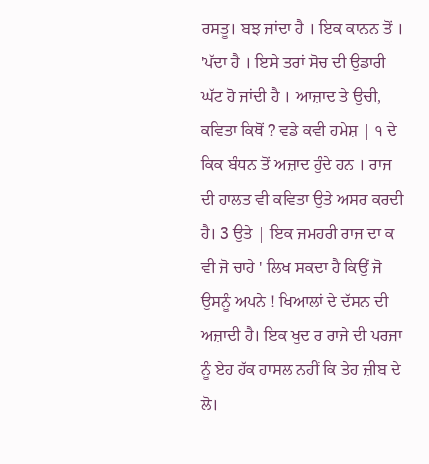ਰਸਤੂ। ਬਝ ਜਾਂਦਾ ਹੈ । ਇਕ ਕਾਨਨ ਤੋਂ । 'ਪੱਦਾ ਹੈ । ਇਸੇ ਤਰਾਂ ਸੋਚ ਦੀ ਉਡਾਰੀ ਘੱਟ ਹੋ ਜਾਂਦੀ ਹੈ । ਆਜ਼ਾਦ ਤੇ ਉਚੀ, ਕਵਿਤਾ ਕਿਥੋਂ ? ਵਡੇ ਕਵੀ ਹਮੇਸ਼ | ੧ ਦੇ ਕਿਕ ਬੰਧਨ ਤੋਂ ਅਜ਼ਾਦ ਹੁੰਦੇ ਹਨ । ਰਾਜ ਦੀ ਹਾਲਤ ਵੀ ਕਵਿਤਾ ਉਤੇ ਅਸਰ ਕਰਦੀ ਹੈ। 3 ਉਤੇ | ਇਕ ਜਮਹਰੀ ਰਾਜ ਦਾ ਕ ਵੀ ਜੋ ਚਾਹੇ ' ਲਿਖ ਸਕਦਾ ਹੈ ਕਿਉਂ ਜੋ ਉਸਨੂੰ ਅਪਨੇ ! ਖਿਆਲਾਂ ਦੇ ਦੱਸਨ ਦੀ ਅਜ਼ਾਦੀ ਹੈ। ਇਕ ਖੁਦ ਰ ਰਾਜੇ ਦੀ ਪਰਜਾ ਨੂੰ ਏਹ ਹੱਕ ਹਾਸਲ ਨਹੀਂ ਕਿ ਤੇਹ ਜ਼ੀਬ ਦੇ ਲੋ।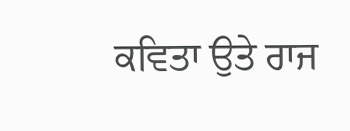ਕਵਿਤਾ ਉਤੇ ਰਾਜ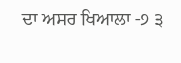ਦਾ ਅਸਰ ਖਿਆਲਾ -੭ ੩